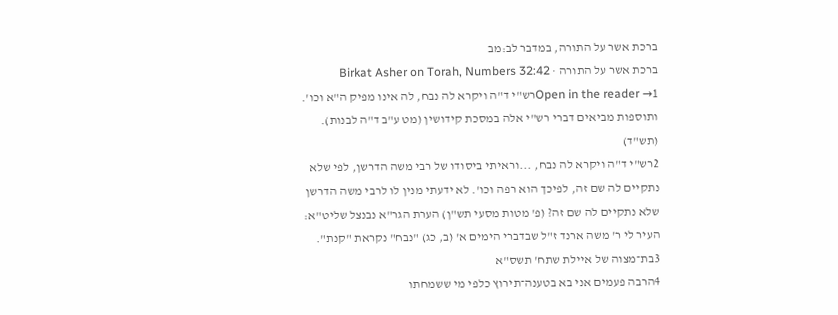ברכת אשר על התורה, במדבר לב:מב
ברכת אשר על התורה · Birkat Asher on Torah, Numbers 32:42
Open in the reader →1רש"י ד"ה ויקרא לה נבח, לה אינו מפיק ה"א וכו'. ותוספות מביאים דברי רש"י אלה במסכת קידושין (מט ע"ב ד"ה לבנות). (תש"ד)
2רש"י ד"ה ויקרא לה נבח, ...וראיתי ביסודו של רבי משה הדרשן, לפי שלא נתקיים לה שם זה, לפיכך הוא רפה וכו'. לא ידעתי מנין לו לרבי משה הדרשן שלא נתקיים לה שם זה? (פ' מטות מסעי תש"ן) הערת הגר"א נבנצל שליט"א: העיר לי ר' משה ארנד ז"ל שבדברי הימים א' (ב, כג) "נבח" נקראת "קנת".
3בת־מצוה של איילת שתח' תשס"א
4הרבה פעמים אני בא בטענה־תירוץ כלפי מי ששמחתו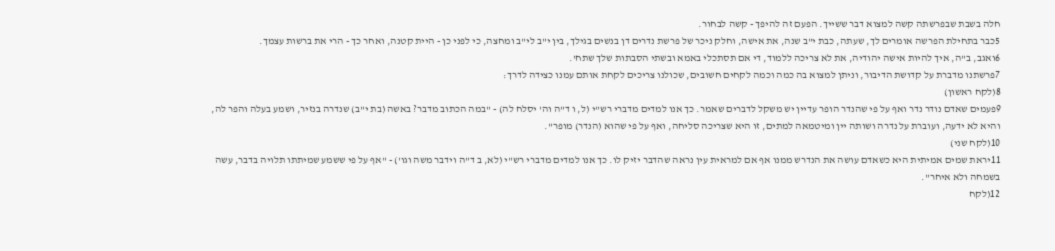חלה בשבת שבפרשתה קשה למצוא דבר ששייך. הפעם זה להיפך - קשה לבחור.
5כבר בתחילת הפרשה אומרים לך, שעתה, כבת י"ב שנה, את אישה, וחלק ניכר של פרשת נדרים דן בנשים בגילך, בין י"ב לי"ב ומחצה, כי לפני כן - היית קטנה, ואחר כך - הרי את ברשות עצמך.
6ואגב, ב"ה, איך להיות אישה יהודיה, את לא צריכה ללמוד, די אם תסתכלי באמא ובשתי הסבתות שלך שתח'.
7פרשתנו מדברת על קדושת הדיבור, וניתן למצוא בה כמה וכמה לקחים חשובים, שכולנו צריכים לקחת אותם עמנו כצידה לדרך:
8(לקח ראשון)
9פעמים שאדם נודר נדר ואף על פי שהנדר הופר עדיין יש משקל לדברים שאמר. כך אנו למדים מדברי רש"י (ל, ו ד"ה וה' יסלח לה) - "במה הכתוב מדבר? באשה (בת י"ב) שנדרה בנזיר, ושמע בעלה והפר לה, והיא לא ידעה, ועוברת על נדרה ושותה יין ומיטמאה למתים, זו היא שצריכה סליחה, ואף על פי שהוא (הנדר) מופר".
10(לקח שני)
11יראת שמים אמיתית היא כשאדם עושה את הנדרש ממנו אף אם למראית עין נראה שהדבר יזיק לו. כך אנו למדים מדברי רש"י (לא, ב ד"ה וידבר משה וגו') - "אף על פי ששמע שמיתתו תלויה בדבר, עשה בשמחה ולא איחר".
12(לקח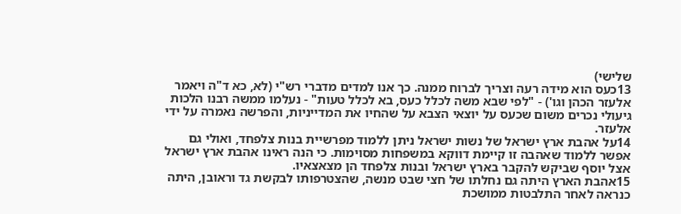שלישי)
13כעס הוא מידה רעה וצריך לברוח ממנה. כך אנו למדים מדברי רש"י (לא, כא ד"ה ויאמר אלעזר הכהן וגו') - "לפי שבא משה לכלל כעס, בא לכלל טעות" - נעלמו ממשה רבנו הלכות גיעולי נכרים משום שכעס על יוצאי הצבא על שהחיו את המדייניות, והפרשה נאמרה על ידי אלעזר.
14על אהבת ארץ ישראל של נשות ישראל ניתן ללמוד מפרשיית בנות צלפחד, ואולי גם אפשר ללמוד שאהבה זו קיימת דווקא במשפחות מסוימות. כי הנה ראינו אהבת ארץ ישראל אצל יוסף שביקש להקבר בארץ ישראל ובנות צלפחד הן מצאצאיו.
15אהבת הארץ היתה גם נחלתו של חצי שבט מנשה, שהצטרפותו לבקשת גד וראובן, היתה כנראה לאחר התלבטות ממושכת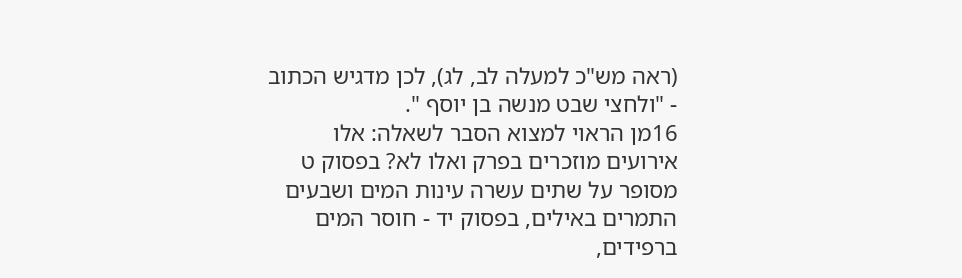(ראה מש"כ למעלה לב, לג), לכן מדגיש הכתוב - "ולחצי שבט מנשה בן יוסף ".
16מן הראוי למצוא הסבר לשאלה: אלו אירועים מוזכרים בפרק ואלו לא? בפסוק ט מסופר על שתים עשרה עינות המים ושבעים התמרים באילים, בפסוק יד - חוסר המים ברפידים,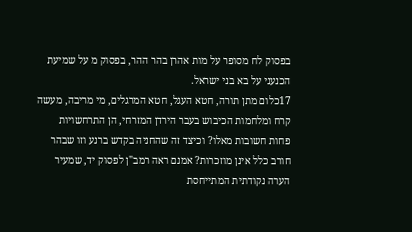בפסוק לח מסופר על מות אהרן בהר ההר, בפסוק מ על שמיעת הכנעני על בא בני ישראל.
17כלום מתן תורה, חטא העגל, חטא המרגלים, מי מריבה, מעשה קרח ומלחמות הכיבוש בעבר הירדן המזרחי, הן התרחשויות פחות חשובות מאלו? וכיצד זה שהחניה בקדש ברנע וזו שבהר חורב כלל אינן מוזכרות? אמנם ראה רמב"ן לפסוק יד, שמעיר הערה נקודתית המתייחסת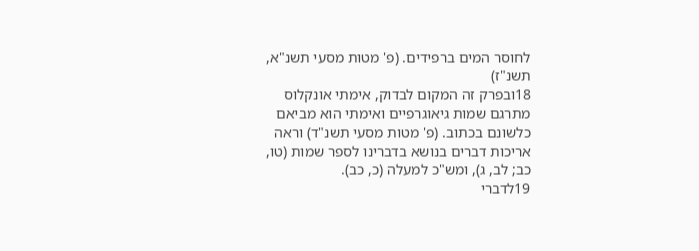לחוסר המים ברפידים. (פ' מטות מסעי תשנ"א, תשנ"ז)
18ובפרק זה המקום לבדוק, אימתי אונקלוס מתרגם שמות גיאוגרפיים ואימתי הוא מביאם כלשונם בכתוב. (פ' מטות מסעי תשנ"ד) וראה אריכות דברים בנושא בדברינו לספר שמות (טו, כב; לב, ג), ומש"כ למעלה (כ, כב).
19לדברי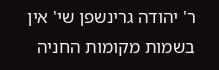ר' יהודה גרינשפן שי' אין בשמות מקומות החניה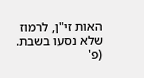האות זי"ן, לרמוז שלא נסעו בשבת. (פ'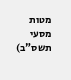מטות מסעי תשס"ב)